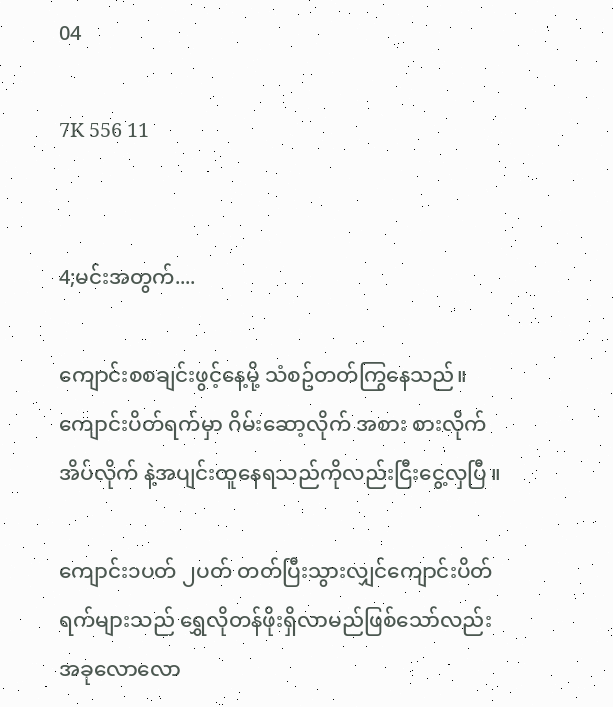04

7K 556 11


4;မင်းအတွက်....

ကျောင်းစစချင်းဖွင့်နေ့မို့ သံစဥ်တတ်ကြွနေသည်။ကျောင်းပိတ်ရက်မှာ ဂိမ်းဆော့လိုက် အစား စားလိုက် အိပ်လိုက် နဲ့အပျင်းထူနေရသည်ကိုလည်းငြီးငွေ့လှပြီ ။

ကျောင်း၁ပတ် ၂ပတ် တတ်ပြီးသွားလျှင်ကျောင်းပိတ်ရက်များသည် ရွှေလိုတန်ဖိုးရှိလာမည်ဖြစ်သော်လည်း အခုလောလော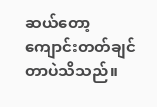ဆယ်တော့ ကျောင်းတတ်ချင်တာပဲသိသည်။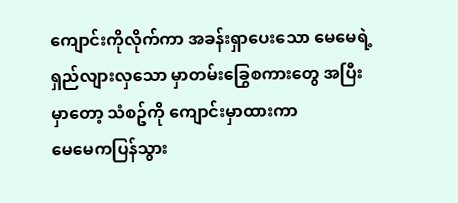ကျောင်းကိုလိုက်ကာ အခန်းရှာပေးသော မေမေရဲ့ ရှည်လျားလှသော မှာတမ်းခြွေစကားတွေ အပြီးမှာတော့ သံစဥ်ကို ကျောင်းမှာထားကာ
မေမေကပြန်သွား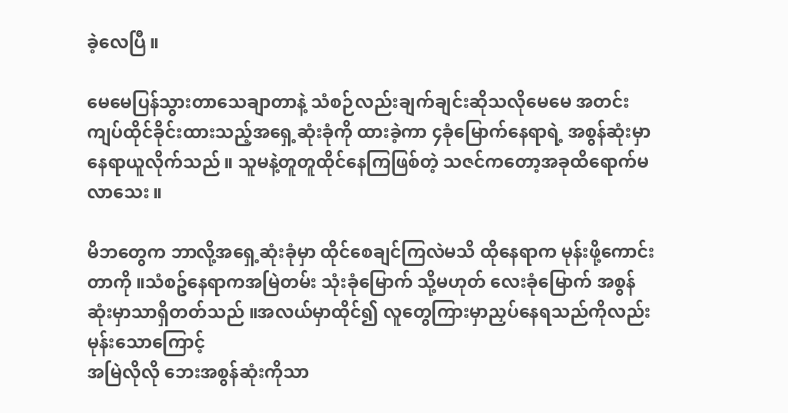ခဲ့လေပြီ ။

မေမေပြန်သွားတာသေချာတာနဲ့ သံစဉ်လည်းချက်ချင်းဆိုသလိုမေမေ အတင်းကျပ်ထိုင်ခိုင်းထားသည့်အရှေ့ဆုံးခုံကို ထားခဲ့ကာ ၄ခုံမြောက်နေရာရဲ့ အစွန်ဆုံးမှာနေရာယူလိုက်သည်။ သူမနဲ့တူတူထိုင်နေကြဖြစ်‌တဲ့ သဇင်ကတော့အခုထိရောက်မလာသေး ။

မိဘတွေက ဘာလို့အရှေ့ဆုံးခုံမှာ ထိုင်စေချင်ကြလဲမသိ ထိုနေရာက မုန်းဖို့ကောင်းတာကို ။သံစဥ်နေရာကအမြဲတမ်း သုံးခုံမြောက် သို့မဟုတ် လေးခုံမြောက် အစွန်ဆုံးမှာသာရှိတတ်သည် ။အလယ်မှာထိုင်၍ လူတွေကြားမှာညှပ်နေရသည်ကိုလည်း မုန်းသောကြောင့်
အမြဲလိုလို ဘေးအစွန်ဆုံးကိုသာ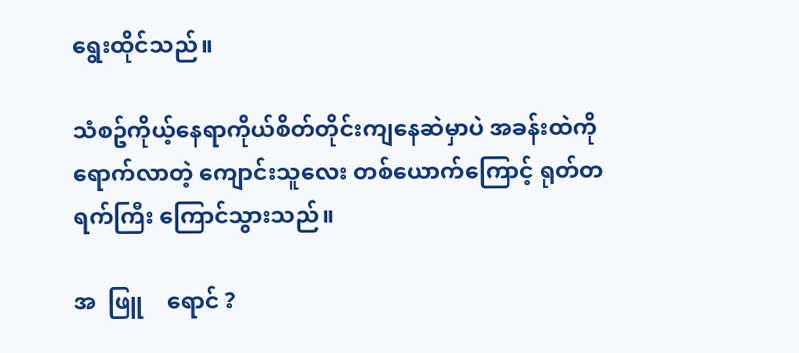ရွေးထိုင်သည်။

သံစဥ်ကိုယ့်နေရာကိုယ်စိတ်တိုင်းကျနေဆဲမှာပဲ အခန်းထဲကို ရောက်လာတဲ့ ကျောင်းသူလေး တစ်ယောက်ကြောင့် ရုတ်တရက်ကြီး ကြောင်သွားသည်။

အ  ဖြူ    ရောင် ?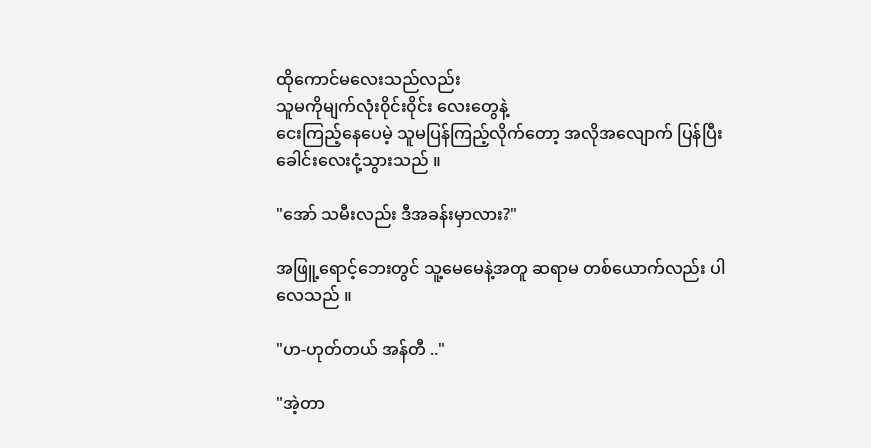ထိုကောင်မလေးသည်လည်း
သူမကိုမျက်လုံး၀ိုင်း၀ိုင်း လေးတွေနဲ့
ငေးကြည့်နေပေမဲ့ သူမပြန်ကြည့်လိုက်တော့ အလိုအလျောက် ပြန်ပြီးခေါင်းလေးငုံ့သွားသည် ။

"အော် သမီးလည်း ဒီအခန်းမှာလား?"

အဖြူ့ရောင့်ဘေးတွင် သူ့မေမေနဲ့အတူ ဆရာမ တစ်ယောက်လည်း ပါလေသည် ။

"ဟ-ဟုတ်တယ် အန်တီ .."

"အဲ့တာ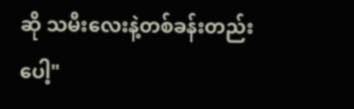ဆို သမီးလေးနဲ့တစ်ခန်းတည်းပေါ့"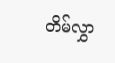တိမ်လွှာ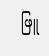ဖြူ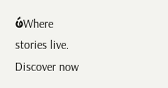ဖဴWhere stories live. Discover now